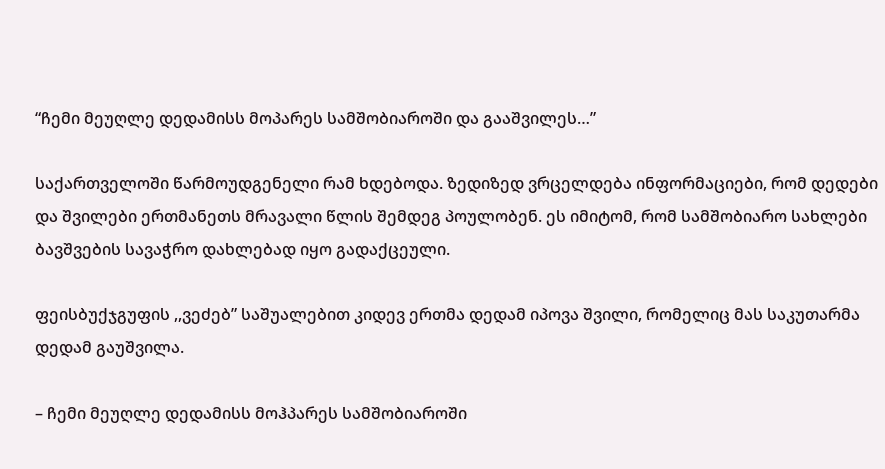“ჩემი მეუღლე დედამისს მოპარეს სამშობიაროში და გააშვილეს…”

საქართველოში წარმოუდგენელი რამ ხდებოდა. ზედიზედ ვრცელდება ინფორმაციები, რომ დედები და შვილები ერთმანეთს მრავალი წლის შემდეგ პოულობენ. ეს იმიტომ, რომ სამშობიარო სახლები ბავშვების სავაჭრო დახლებად იყო გადაქცეული.

ფეისბუქჯგუფის ,,ვეძებ” საშუალებით კიდევ ერთმა დედამ იპოვა შვილი, რომელიც მას საკუთარმა დედამ გაუშვილა.

– ჩემი მეუღლე დედამისს მოჰპარეს სამშობიაროში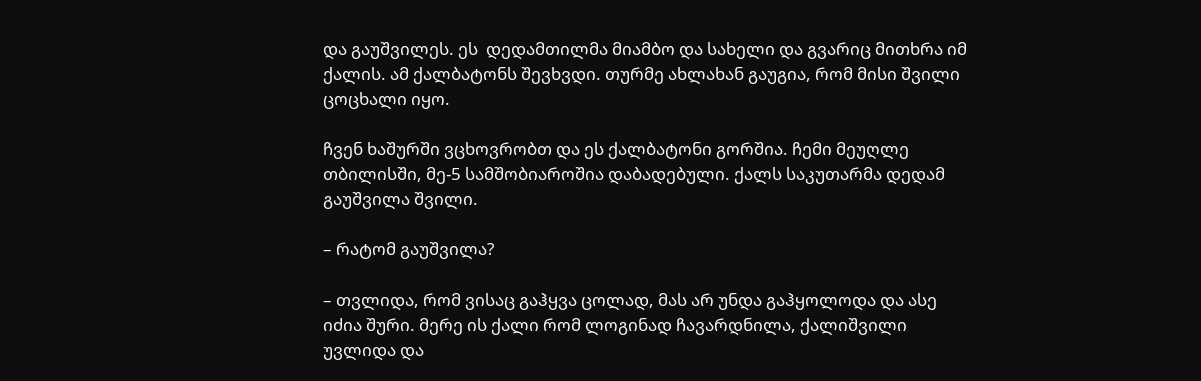და გაუშვილეს. ეს  დედამთილმა მიამბო და სახელი და გვარიც მითხრა იმ ქალის. ამ ქალბატონს შევხვდი. თურმე ახლახან გაუგია, რომ მისი შვილი ცოცხალი იყო.

ჩვენ ხაშურში ვცხოვრობთ და ეს ქალბატონი გორშია. ჩემი მეუღლე თბილისში, მე-5 სამშობიაროშია დაბადებული. ქალს საკუთარმა დედამ გაუშვილა შვილი.

– რატომ გაუშვილა?

– თვლიდა, რომ ვისაც გაჰყვა ცოლად, მას არ უნდა გაჰყოლოდა და ასე იძია შური. მერე ის ქალი რომ ლოგინად ჩავარდნილა, ქალიშვილი უვლიდა და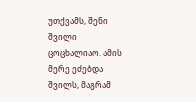უთქვამს, შენი შვილი ცოცხალიაო. ამის მერე ეძებდა შვილს, მაგრამ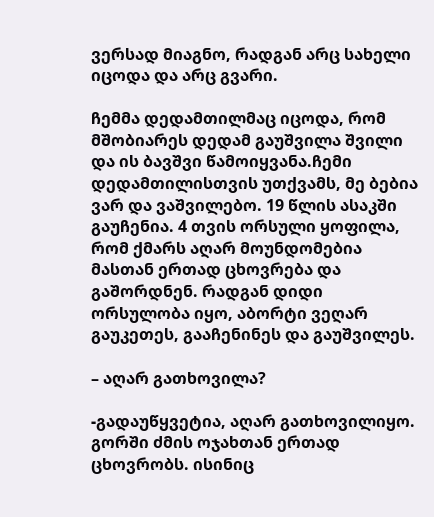ვერსად მიაგნო, რადგან არც სახელი იცოდა და არც გვარი.

ჩემმა დედამთილმაც იცოდა, რომ მშობიარეს დედამ გაუშვილა შვილი და ის ბავშვი წამოიყვანა.ჩემი დედამთილისთვის უთქვამს, მე ბებია ვარ და ვაშვილებო. 19 წლის ასაკში გაუჩენია. 4 თვის ორსული ყოფილა, რომ ქმარს აღარ მოუნდომებია მასთან ერთად ცხოვრება და გაშორდნენ. რადგან დიდი ორსულობა იყო, აბორტი ვეღარ გაუკეთეს, გააჩენინეს და გაუშვილეს.

– აღარ გათხოვილა?

-გადაუწყვეტია, აღარ გათხოვილიყო. გორში ძმის ოჯახთან ერთად ცხოვრობს. ისინიც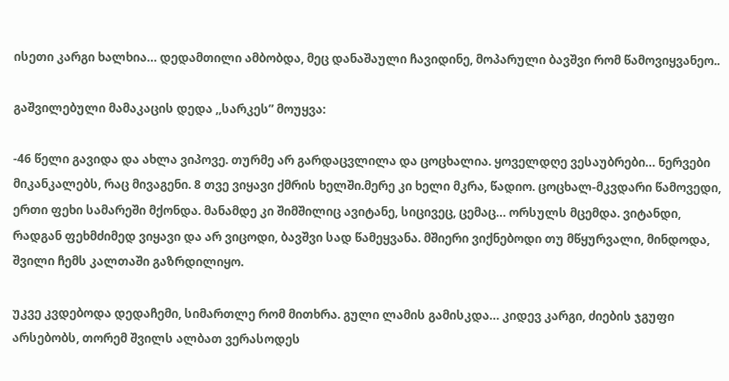ისეთი კარგი ხალხია… დედამთილი ამბობდა, მეც დანაშაული ჩავიდინე, მოპარული ბავშვი რომ წამოვიყვანეო..

გაშვილებული მამაკაცის დედა ,,სარკეს” მოუყვა:

-46 წელი გავიდა და ახლა ვიპოვე. თურმე არ გარდაცვლილა და ცოცხალია. ყოველდღე ვესაუბრები… ნერვები მიკანკალებს, რაც მივაგენი. 8 თვე ვიყავი ქმრის ხელში.მერე კი ხელი მკრა, წადიო. ცოცხალ-მკვდარი წამოვედი, ერთი ფეხი სამარეში მქონდა. მანამდე კი შიმშილიც ავიტანე, სიცივეც, ცემაც… ორსულს მცემდა. ვიტანდი, რადგან ფეხმძიმედ ვიყავი და არ ვიცოდი, ბავშვი სად წამეყვანა. მშიერი ვიქნებოდი თუ მწყურვალი, მინდოდა, შვილი ჩემს კალთაში გაზრდილიყო.

უკვე კვდებოდა დედაჩემი, სიმართლე რომ მითხრა. გული ლამის გამისკდა… კიდევ კარგი, ძიების ჯგუფი არსებობს, თორემ შვილს ალბათ ვერასოდეს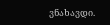ვნახავდი.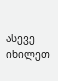ასევე იხილეთ